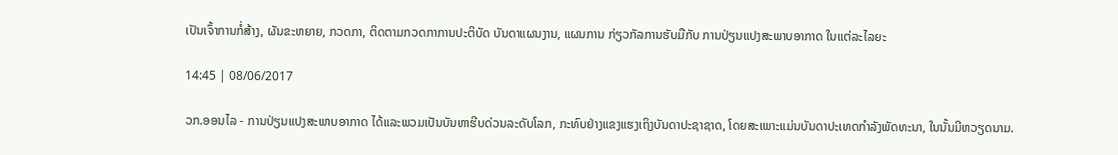ເປັນເຈົ້າການກໍ່ສ້າງ, ຜັນຂະຫຍາຍ, ກວດກາ, ຕິດຕາມກວດກາການປະຕິບັດ ບັນດາແຜນງານ, ແຜນການ ກ່ຽວກັລການຮັບມືກັບ ການປ່ຽນແປງສະພາບອາກາດ ໃນແຕ່ລະໄລຍະ

14:45 | 08/06/2017

ວກ.ອອນໄລ - ການປ່ຽນແປງສະພາບອາກາດ ໄດ້ແລະພວມເປັນບັນຫາຮີບດ່ວນລະດັບໂລກ, ກະທົບຢ່າງແຂງແຮງເຖິງບັນດາປະຊາຊາດ, ໂດຍສະເພາະແມ່ນບັນດາປະເທດກຳລັງພັດທະນາ, ໃນນັ້ນມີຫວຽດນາມ.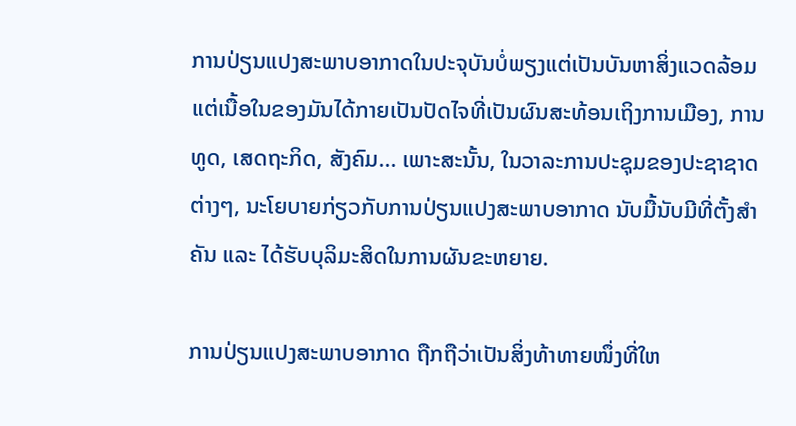ການປ່ຽນແປງສະພາບອາກາດໃນປະຈຸບັນບໍ່ພຽງແຕ່ເປັນບັນຫາສິ່ງແວດລ້ອມ ແຕ່ເນື້ອໃນຂອງມັນໄດ້ກາຍເປັນປັດໄຈທີ່ເປັນຜົນສະທ້ອນເຖິງການເມືອງ, ການທູດ, ເສດຖະກິດ, ສັງຄົມ... ເພາະສະນັ້ນ, ໃນວາລະການປະຊຸມຂອງປະຊາຊາດຕ່າງໆ, ນະໂຍບາຍກ່ຽວກັບການປ່ຽນແປງສະພາບອາກາດ ນັບມື້ນັບມີທີ່ຕັ້ງສຳຄັນ ແລະ ໄດ້ຮັບບຸລິມະສິດໃນການຜັນຂະຫຍາຍ.

ການປ່ຽນແປງສະພາບອາກາດ ຖືກຖືວ່າເປັນສິ່ງທ້າທາຍໜຶ່ງທີ່ໃຫ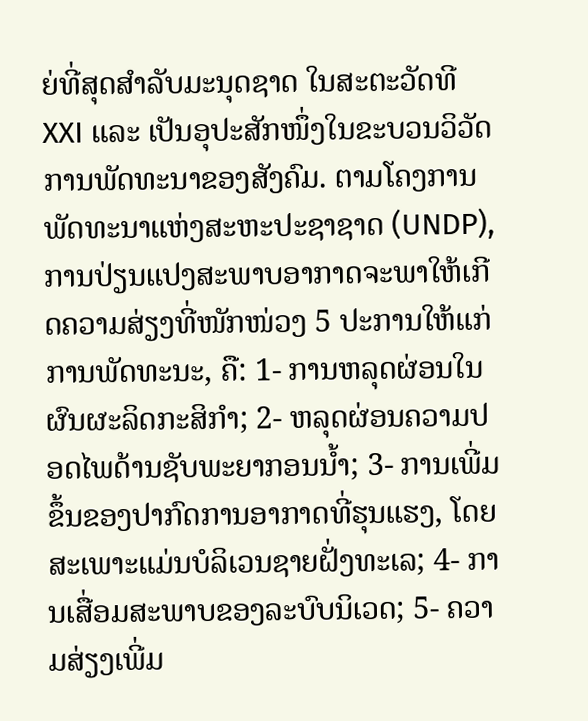ຍ່ທີ່ສຸດສຳລັບມະນຸດຊາດ ໃນສະຕະວັດທີ XXI ແລະ ເປັນອຸປະສັກໜຶ່ງໃນຂະບວນວິວັດການພັດທະນາຂອງສັງຄົມ. ຕາມໂຄງການພັດທະນາແຫ່ງສະຫະປະຊາຊາດ (UNDP), ການປ່ຽນແປງສະພາບອາກາດຈະພາໃຫ້ເກີດຄວາມສ່ຽງທີ່ໜັກໜ່ວງ 5 ປະການໃຫ້ແກ່ການພັດທະນະ, ຄື: 1- ການຫລຸດຜ່ອນໃນຜົນຜະລິດກະສິກຳ; 2- ຫລຸດຜ່ອນຄວາມປອດໄພດ້ານຊັບພະຍາກອນນ້ຳ; 3- ການເພີ່ມຂຶ້ນຂອງປາກົດການອາກາດທີ່ຮຸນແຮງ, ໂດຍສະເພາະແມ່ນບໍລິເວນຊາຍຝັ່ງທະເລ; 4- ການເສື່ອມສະພາບຂອງລະບົບນິເວດ; 5- ຄວາມສ່ຽງເພີ່ມ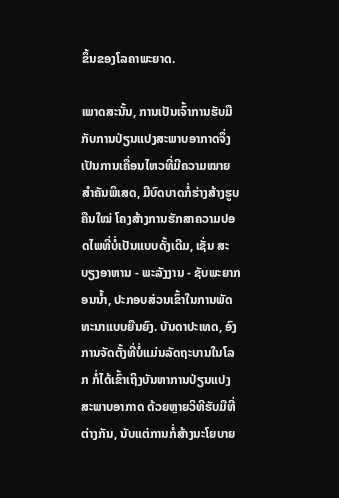ຂຶ້ນຂອງໂລຄາພະຍາດ.

ເພາດສະນັ້ນ, ການເປັນເຈົ້າການຮັບມືກັບການປ່ຽນແປງສະພາບອາກາດຈຶ່ງເປັນການເຄື່ອນໄຫວທີ່ມີຄວາມໝາຍສຳຄັນພິເສດ, ມີບົດບາດກໍ່ຮ່າງສ້າງຮູບຄືນໃໝ່ ໂຄງສ້າງການຮັກສາຄວາມປອດໄພທີ່ບໍ່ເປັນແບບດັ້ງເດີມ, ເຊັ່ນ ສະບຽງອາຫານ - ພະລັງງານ - ຊັບພະຍາກອນນ້ຳ, ປະກອບສ່ວນເຂົ້າໃນການພັດທະນາແບບຍືນຍົງ. ບັນດາປະເທດ, ອົງການຈັດຕັ້ງທີ່ບໍ່ແມ່ນລັດຖະບານໃນໂລກ ກໍ່ໄດ້ເຂົ້າເຖິງບັນຫາການປ່ຽນແປງສະພາບອາກາດ ດ້ວຍຫຼາຍວິທີຮັບມືທີ່ຕ່າງກັນ, ນັບແຕ່ການກໍ່ສ້າງນະໂຍບາຍ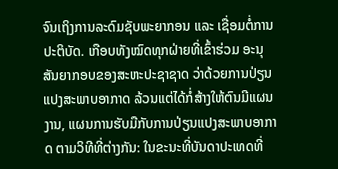ຈົນເຖິງການລະດົມຊັບພະຍາກອນ ແລະ ເຊື່ອມຕໍ່ການປະຕິບັດ. ເກືອບທັງໝົດທຸກຝ່າຍທີ່ເຂົ້າຮ່ວມ ອະນຸສັນຍາກອບຂອງສະຫະປະຊາຊາດ ວ່າດ້ວຍການປ່ຽນແປງສະພາບອາກາດ ລ້ວນແຕ່ໄດ້ກໍ່ສ້າງໃຫ້ຕົນມີແຜນງານ, ແຜນການຮັບມືກັບການປ່ຽນແປງສະພາບອາກາດ ຕາມວິທີທີ່ຕ່າງກັນ: ໃນຂະນະທີ່ບັນດາປະເທດທີ່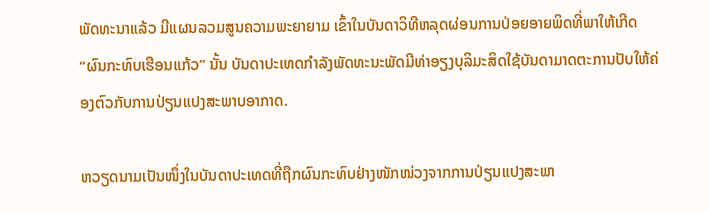ພັດທະນາແລ້ວ ມີແຜນລວມສູນຄວາມພະຍາຍາມ ເຂົ້າໃນບັນດາວິທີຫລຸດຜ່ອນການປ່ອຍອາຍພິດທີ່ພາໃຫ້ເກີດ “ຜົນກະທົບເຮືອນແກ້ວ” ນັ້ນ ບັນດາປະເທດກຳລັງພັດທະນະພັດມີທ່າອຽງບຸລິມະສິດໃຊ້ບັນດາມາດຕະການປັບໃຫ້ຄ່ອງຕົວກັບການປ່ຽນແປງສະພາບອາກາດ.

ຫວຽດນາມເປັນໜຶ່ງໃນບັນດາປະເທດທີ່ຖືກຜົນກະທົບຢ່າງໜັກໜ່ວງຈາກການປ່ຽນແປງສະພາ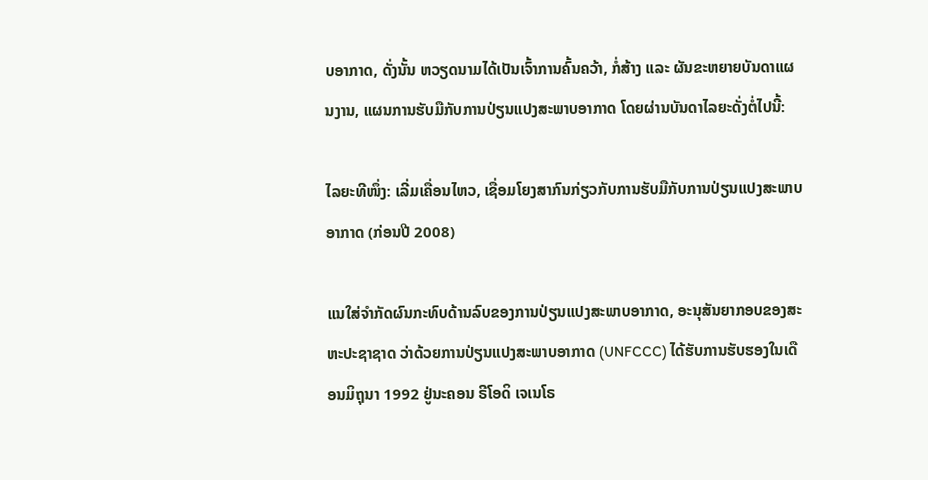ບອາກາດ, ດັ່ງນັ້ນ ຫວຽດນາມໄດ້ເປັນເຈົ້າການຄົ້ນຄວ້າ, ກໍ່ສ້າງ ແລະ ຜັນຂະຫຍາຍບັນດາແຜນງານ, ແຜນການຮັບມືກັບການປ່ຽນແປງສະພາບອາກາດ ໂດຍຜ່ານບັນດາໄລຍະດັ່ງຕໍ່ໄປນີ້:

ໄລຍະທີໜຶ່ງ: ເລີ່ມເຄື່ອນໄຫວ, ເຊື່ອມໂຍງສາກົນກ່ຽວກັບການຮັບມືກັບການປ່ຽນແປງສະພາບອາກາດ (ກ່ອນປີ 2008)

ແນໃສ່ຈຳກັດຜົນກະທົບດ້ານລົບຂອງການປ່ຽນແປງສະພາບອາກາດ, ອະນຸສັນຍາກອບຂອງສະຫະປະຊາຊາດ ວ່າດ້ວຍການປ່ຽນແປງສະພາບອາກາດ (UNFCCC) ໄດ້ຮັບການຮັບຮອງໃນເດືອນມິຖຸນາ 1992 ຢູ່ນະຄອນ ຣີໂອດິ ເຈເນໂຣ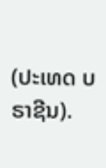(ປະເທດ ບຣາຊີນ).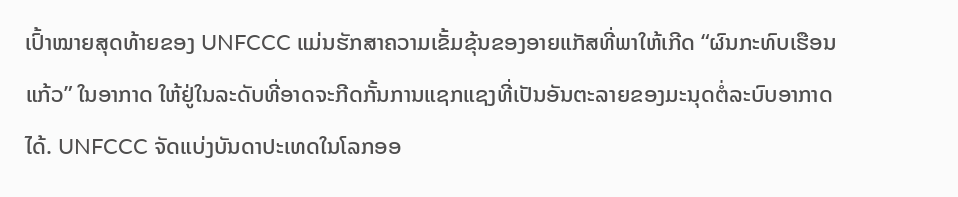ເປົ້າໝາຍສຸດທ້າຍຂອງ UNFCCC ແມ່ນຮັກສາຄວາມເຂັ້ມຂຸ້ນຂອງອາຍແກັສທີ່ພາໃຫ້ເກີດ “ຜົນກະທົບເຮືອນແກ້ວ” ໃນອາກາດ ໃຫ້ຢູ່ໃນລະດັບທີ່ອາດຈະກີດກັ້ນການແຊກແຊງທີ່ເປັນອັນຕະລາຍຂອງມະນຸດຕໍ່ລະບົບອາກາດ ໄດ້. UNFCCC ຈັດແບ່ງບັນດາປະເທດໃນໂລກອອ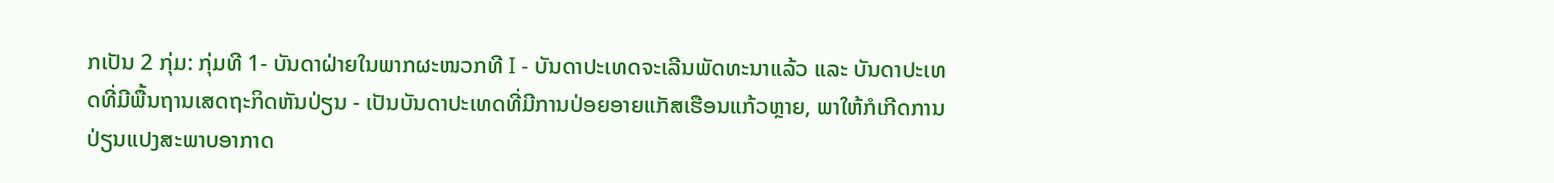ກເປັນ 2 ກຸ່ມ: ກຸ່ມທີ 1- ບັນດາຝ່າຍໃນພາກຜະໜວກທີ I - ບັນດາປະເທດຈະເລີນພັດທະນາແລ້ວ ແລະ ບັນດາປະເທດທີ່ມີພື້ນຖານເສດຖະກິດຫັນປ່ຽນ - ເປັນບັນດາປະເທດທີ່ມີການປ່ອຍອາຍແກັສເຮືອນແກ້ວຫຼາຍ, ພາໃຫ້ກໍເກີດການປ່ຽນແປງສະພາບອາກາດ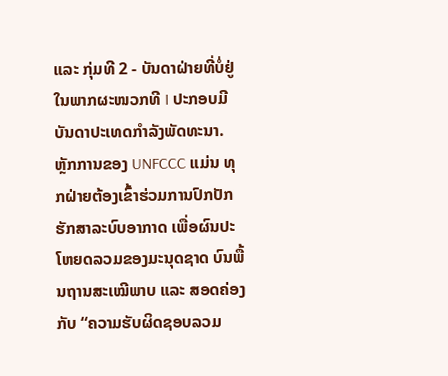ແລະ ກຸ່ມທີ 2 - ບັນດາຝ່າຍທີ່ບໍ່ຢູ່ໃນພາກຜະໜວກທີ I ປະກອບມີບັນດາປະເທດກຳລັງພັດທະນາ. ຫຼັກການຂອງ UNFCCC ແມ່ນ ທຸກຝ່າຍຕ້ອງເຂົ້າຮ່ວມການປົກປັກຮັກສາລະບົບອາກາດ ເພື່ອຜົນປະໂຫຍດລວມຂອງມະນຸດຊາດ ບົນພື້ນຖານສະເໝີພາບ ແລະ ສອດຄ່ອງກັບ “ຄວາມຮັບຜິດຊອບລວມ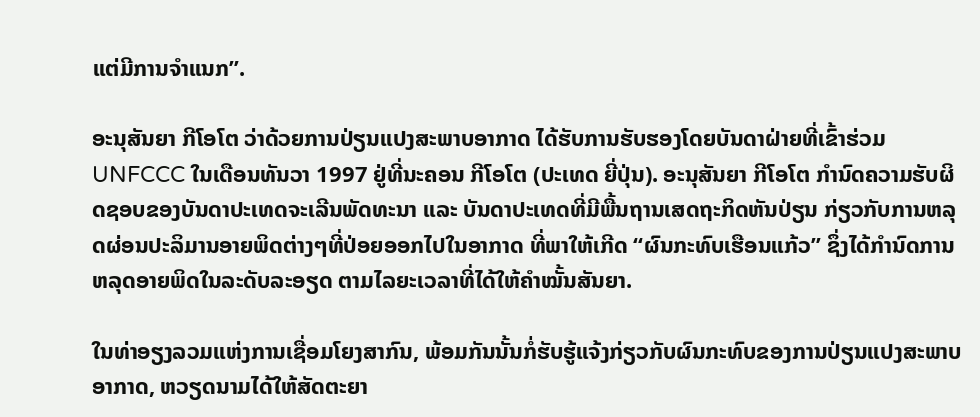ແຕ່ມີການຈຳແນກ”.

ອະນຸສັນຍາ ກີໂອໂຕ ວ່າດ້ວຍການປ່ຽນແປງສະພາບອາກາດ ໄດ້ຮັບການຮັບຮອງໂດຍບັນດາຝ່າຍທີ່ເຂົ້າຮ່ວມ UNFCCC ໃນເດືອນທັນວາ 1997 ຢູ່ທີ່ນະຄອນ ກີໂອໂຕ (ປະເທດ ຍີ່ປຸ່ນ). ອະນຸສັນຍາ ກີໂອໂຕ ກຳນົດຄວາມຮັບຜິດຊອບຂອງບັນດາປະເທດຈະເລີນພັດທະນາ ແລະ ບັນດາປະເທດທີ່ມີພື້ນຖານເສດຖະກິດຫັນປ່ຽນ ກ່ຽວກັບການຫລຸດຜ່ອນປະລິມານອາຍພິດຕ່າງໆທີ່ປ່ອຍອອກໄປໃນອາກາດ ທີ່ພາໃຫ້ເກີດ “ຜົນກະທົບເຮືອນແກ້ວ” ຊຶ່ງໄດ້ກຳນົດການຫລຸດອາຍພິດໃນລະດັບລະອຽດ ຕາມໄລຍະເວລາທີ່ໄດ້ໃຫ້ຄຳໝັ້ນສັນຍາ.

ໃນທ່າອຽງລວມແຫ່ງການເຊື່ອມໂຍງສາກົນ, ພ້ອມກັນນັ້ນກໍ່ຮັບຮູ້ແຈ້ງກ່ຽວກັບຜົນກະທົບຂອງການປ່ຽນແປງສະພາບອາກາດ, ຫວຽດນາມໄດ້ໃຫ້ສັດຕະຍາ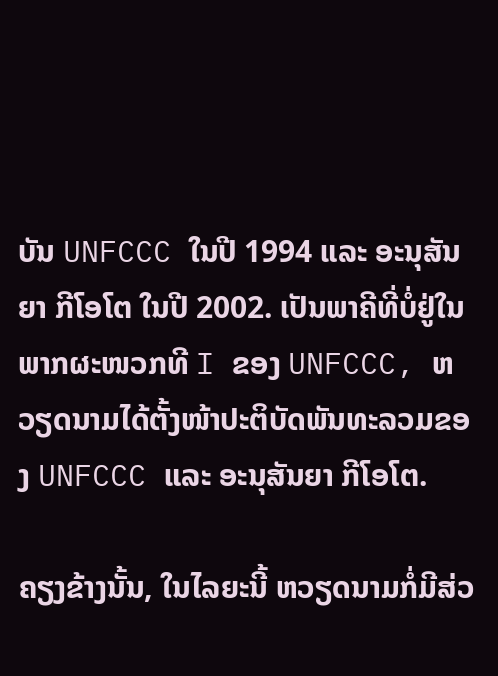ບັນ UNFCCC ໃນປີ 1994 ແລະ ອະນຸສັນຍາ ກີໂອໂຕ ໃນປີ 2002. ເປັນພາຄີທີ່ບໍ່ຢູ່ໃນພາກຜະໜວກທີ I ຂອງ UNFCCC, ຫວຽດນາມໄດ້ຕັ້ງໜ້າປະຕິບັດພັນທະລວມຂອງ UNFCCC ແລະ ອະນຸສັນຍາ ກີໂອໂຕ.

ຄຽງຂ້າງນັ້ນ, ໃນໄລຍະນີ້ ຫວຽດນາມກໍ່ມີສ່ວ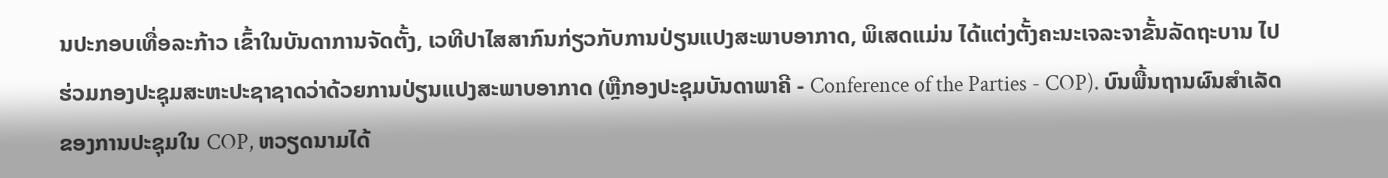ນປະກອບເທື່ອລະກ້າວ ເຂົ້າໃນບັນດາການຈັດຕັ້ງ, ເວທີປາໄສສາກົນກ່ຽວກັບການປ່ຽນແປງສະພາບອາກາດ, ພິເສດແມ່ນ ໄດ້ແຕ່ງຕັ້ງຄະນະເຈລະຈາຂັ້ນລັດຖະບານ ໄປຮ່ວມກອງປະຊຸມສະຫະປະຊາຊາດວ່າດ້ວຍການປ່ຽນແປງສະພາບອາກາດ (ຫຼືກອງປະຊຸມບັນດາພາຄີ - Conference of the Parties - COP). ບົນພື້ນຖານຜົນສຳເລັດຂອງການປະຊຸມໃນ COP, ຫວຽດນາມໄດ້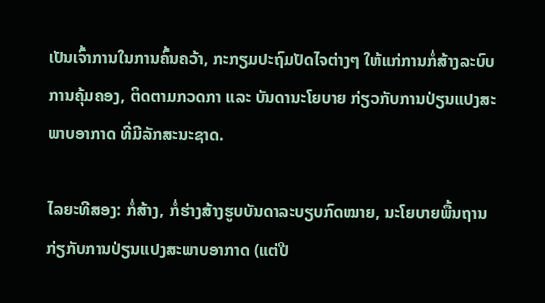ເປັນເຈົ້າການໃນການຄົ້ນຄວ້າ, ກະກຽມປະຖົມປັດໄຈຕ່າງໆ ໃຫ້ແກ່ການກໍ່ສ້າງລະບົບການຄຸ້ມຄອງ, ຕິດຕາມກວດກາ ແລະ ບັນດານະໂຍບາຍ ກ່ຽວກັບການປ່ຽນແປງສະພາບອາກາດ ທີ່ມີລັກສະນະຊາດ.

ໄລຍະທີສອງ: ກໍ່ສ້າງ, ກໍ່ຮ່າງສ້າງຮູບບັນດາລະບຽບກົດໝາຍ, ນະໂຍບາຍພື້ນຖານ ກ່ຽກັບການປ່ຽນແປງສະພາບອາກາດ (ແຕ່ປີ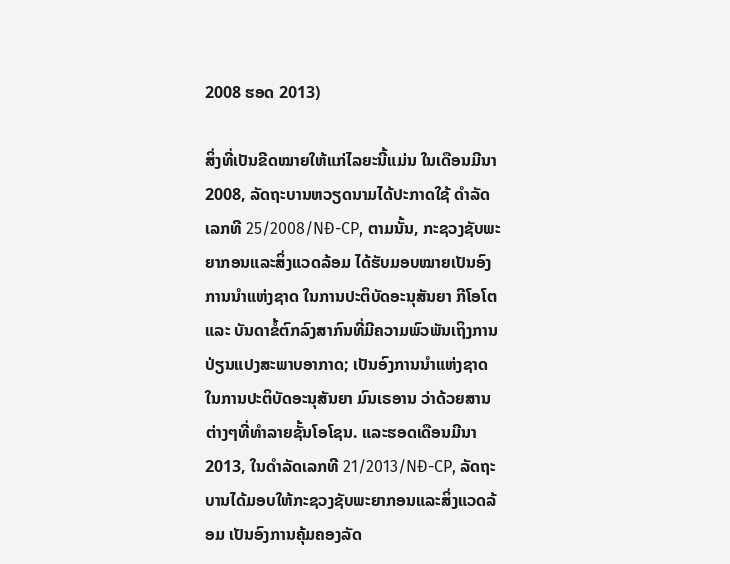2008 ຮອດ 2013)

ສິ່ງທີ່ເປັນຂີດໝາຍໃຫ້ແກ່ໄລຍະນີ້ແມ່ນ ໃນເດືອນມີນາ 2008, ລັດຖະບານຫວຽດນາມໄດ້ປະກາດໃຊ້ ດຳລັດເລກທີ 25/2008/NĐ-CP, ຕາມນັ້ນ, ກະຊວງຊັບພະຍາກອນແລະສິ່ງແວດລ້ອມ ໄດ້ຮັບມອບໝາຍເປັນອົງການນຳແຫ່ງຊາດ ໃນການປະຕິບັດອະນຸສັນຍາ ກີໂອໂຕ ແລະ ບັນດາຂໍ້ຕົກລົງສາກົນທີ່ມີຄວາມພົວພັນເຖິງການປ່ຽນແປງສະພາບອາກາດ; ເປັນອົງການນຳແຫ່ງຊາດໃນການປະຕິບັດອະນຸສັນຍາ ມົນເຣອານ ວ່າດ້ວຍສານຕ່າງໆທີ່ທຳລາຍຊັ້ນໂອໂຊນ. ແລະຮອດເດືອນມີນາ 2013, ໃນດຳລັດເລກທີ 21/2013/NĐ-CP, ລັດຖະບານໄດ້ມອບໃຫ້ກະຊວງຊັບພະຍາກອນແລະສິ່ງແວດລ້ອມ ເປັນອົງການຄຸ້ມຄອງລັດ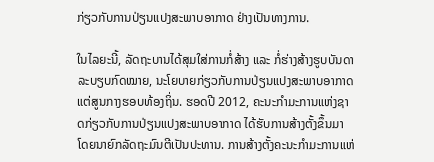ກ່ຽວກັບການປ່ຽນແປງສະພາບອາກາດ ຢ່າງເປັນທາງການ.

ໃນໄລຍະນີ້, ລັດຖະບານໄດ້ສຸມໃສ່ການກໍ່ສ້າງ ແລະ ກໍ່ຮ່າງສ້າງຮູບບັນດາລະບຽບກົດໝາຍ, ນະໂຍບາຍກ່ຽວກັບການປ່ຽນແປງສະພາບອາກາດ ແຕ່ສູນກາງຮອບທ້ອງຖິ່ນ. ຮອດປີ 2012, ຄະນະກຳມະການແຫ່ງຊາດກ່ຽວກັບການປ່ຽນແປງສະພາບອາກາດ ໄດ້ຮັບການສ້າງຕັ້ງຂຶ້ນມາ ໂດຍນາຍົກລັດຖະມົນຕີເປັນປະທານ. ການສ້າງຕັ້ງຄະນະກຳມະການແຫ່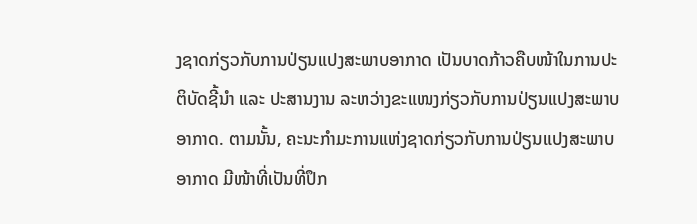ງຊາດກ່ຽວກັບການປ່ຽນແປງສະພາບອາກາດ ເປັນບາດກ້າວຄືບໜ້າໃນການປະຕິບັດຊີ້ນຳ ແລະ ປະສານງານ ລະຫວ່າງຂະແໜງກ່ຽວກັບການປ່ຽນແປງສະພາບອາກາດ. ຕາມນັ້ນ, ຄະນະກຳມະການແຫ່ງຊາດກ່ຽວກັບການປ່ຽນແປງສະພາບອາກາດ ມີໜ້າທີ່ເປັນທີ່ປຶກ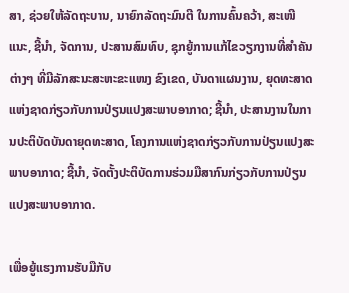ສາ, ຊ່ວຍໃຫ້ລັດຖະບານ, ນາຍົກລັດຖະມົນຕີ ໃນການຄົ້ນຄວ້າ, ສະເໜີແນະ, ຊີ້ນຳ, ຈັດການ, ປະສານສົມທົບ, ຊຸກຍູ້ການແກ້ໄຂວຽກງານທີ່ສຳຄັນຕ່າງໆ ທີ່ມີລັກສະນະສະຫະຂະແໜງ ຂົງເຂດ, ບັນດາແຜນງານ, ຍຸດທະສາດແຫ່ງຊາດກ່ຽວກັບການປ່ຽນແປງສະພາບອາກາດ; ຊີ້ນຳ, ປະສານງານໃນການປະຕິບັດບັນດາຍຸດທະສາດ, ໂຄງການແຫ່ງຊາດກ່ຽວກັບການປ່ຽນແປງສະພາບອາກາດ; ຊີ້ນຳ, ຈັດຕັ້ງປະຕິບັດການຮ່ວມມືສາກົນກ່ຽວກັບການປ່ຽນແປງສະພາບອາກາດ.

ເພື່ອຍູ້ແຮງການຮັບມືກັບ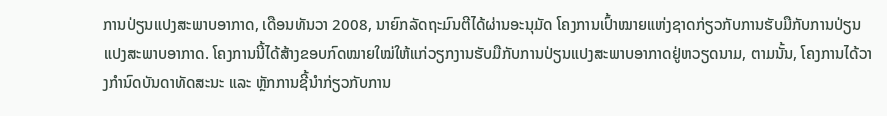ການປ່ຽນແປງສະພາບອາກາດ, ເດືອນທັນວາ 2008, ນາຍົກລັດຖະມົນຕີໄດ້ຜ່ານອະນຸມັດ ໂຄງການເປົ້າໝາຍແຫ່ງຊາດກ່ຽວກັບການຮັບມືກັບການປ່ຽນແປງສະພາບອາກາດ. ໂຄງການນີ້ໄດ້ສ້າງຂອບກົດໝາຍໃໝ່ໃຫ້ແກ່ວຽກງານຮັບມືກັບການປ່ຽນແປງສະພາບອາກາດຢູ່ຫວຽດນາມ, ຕາມນັ້ນ, ໂຄງການໄດ້ວາງກຳນົດບັນດາທັດສະນະ ແລະ ຫຼັກການຊີ້ນຳກ່ຽວກັບການ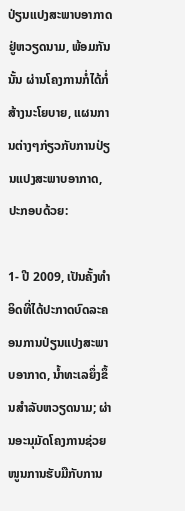ປ່ຽນແປງສະພາບອາກາດຢູ່ຫວຽດນາມ, ພ້ອມກັນນັ້ນ ຜ່ານໂຄງການກໍ່ໄດ້ກໍ່ສ້າງນະໂຍບາຍ, ແຜນການຕ່າງໆກ່ຽວກັບການປ່ຽນແປງສະພາບອາກາດ, ປະກອບດ້ວຍ:

1- ປີ 2009, ເປັນຄັ້ງທຳອິດທີ່ໄດ້ປະກາດບົດລະຄອນການປ່ຽນແປງສະພາບອາກາດ, ນ້ຳທະເລຍຶ່ງຂຶ້ນສຳລັບຫວຽດນາມ; ຜ່ານອະນຸມັດໂຄງການຊ່ວຍໜູນການຮັບມືກັບການ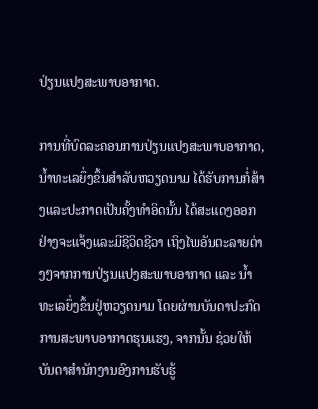ປ່ຽນແປງສະພາບອາກາດ.

ການທີ່ບົດລະຄອນການປ່ຽນແປງສະພາບອາກາດ, ນ້ຳທະເລຍຶ່ງຂຶ້ນສຳລັບຫວຽດນາມ ໄດ້ຮັບການກໍ່ສ້າງແລະປະກາດເປັນຄັ້ງທຳອິດນັ້ນ ໄດ້ສະແດງອອກຢ່າງຈະແຈ້ງແລະມີຊີວິດຊີວາ ເຖິງໄພອັນຕະລາຍຕ່າງໆຈາກການປ່ຽນແປງສະພາບອາກາດ ແລະ ນ້ຳທະເລຍຶ່ງຂຶ້ນຢູ່ຫວຽດນາມ ໂດຍຜ່ານບັນດາປະກົດການສະພາບອາກາດຮຸນແຮງ, ຈາກນັ້ນ ຊ່ວຍໃຫ້ບັນດາສຳນັກງານອົງການຮັບຮູ້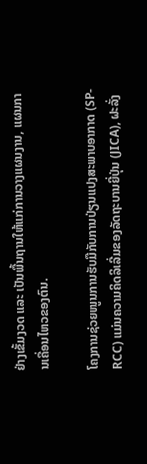ຢ່າງເຂັ້ມງວດ ແລະ ເປັນພື້ນຖານໃຫ້ແກ່ການວາງແຜນງານ, ແຜນການເຄື່ອນໄຫວຂອງຕົນ.

ໂຄງການຊ່ວຍໜູນການຮັບມືກັບການປ່ຽນແປງສະພາບອາກາດ (SP-RCC) ແມ່ນຄວາມຄິດລິເລີ່ມຂອງລັດຖະບານຍີ່ປຸ່ນ (JICA), ຝະລັ່ງ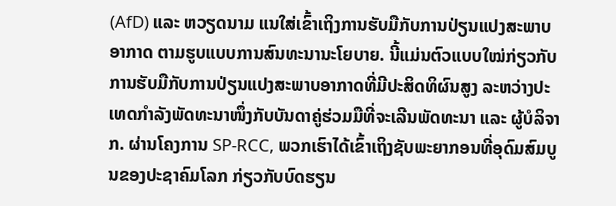(AfD) ແລະ ຫວຽດນາມ ແນໃສ່ເຂົ້າເຖິງການຮັບມືກັບການປ່ຽນແປງສະພາບອາກາດ ຕາມຮູບແບບການສົນທະນານະໂຍບາຍ. ນີ້ແມ່ນຕົວແບບໃໝ່ກ່ຽວກັບການຮັບມືກັບການປ່ຽນແປງສະພາບອາກາດທີ່ມີປະສິດທິຜົນສູງ ລະຫວ່າງປະເທດກຳລັງພັດທະນາໜຶ່ງກັບບັນດາຄູ່ຮ່ວມມືທີ່ຈະເລີນພັດທະນາ ແລະ ຜູ້ບໍລິຈາກ. ຜ່ານໂຄງການ SP-RCC, ພວກເຮົາໄດ້ເຂົ້າເຖິງຊັບພະຍາກອນທີ່ອຸດົມສົມບູນຂອງປະຊາຄົມໂລກ ກ່ຽວກັບບົດຮຽນ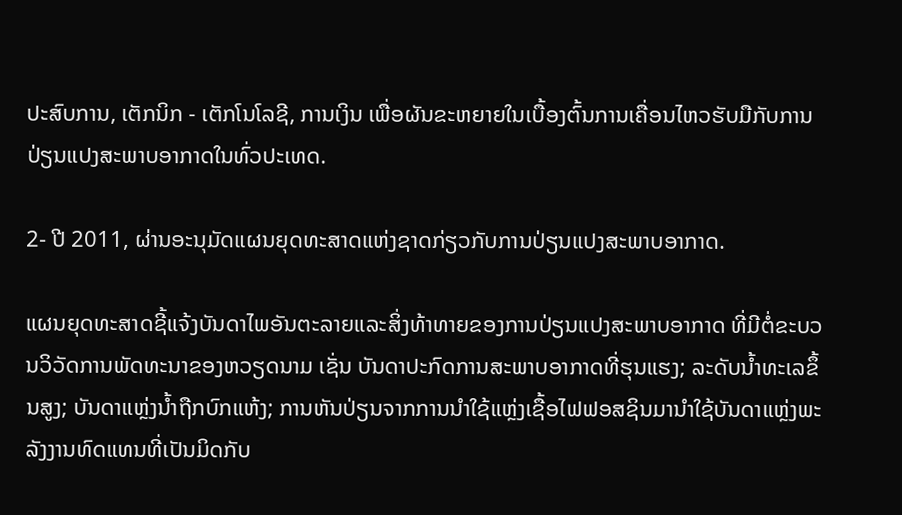ປະສົບການ, ເຕັກນິກ - ເຕັກໂນໂລຊີ, ການເງິນ ເພື່ອຜັນຂະຫຍາຍໃນເບື້ອງຕົ້ນການເຄື່ອນໄຫວຮັບມືກັບການປ່ຽນແປງສະພາບອາກາດໃນທົ່ວປະເທດ.

2- ປີ 2011, ຜ່ານອະນຸມັດແຜນຍຸດທະສາດແຫ່ງຊາດກ່ຽວກັບການປ່ຽນແປງສະພາບອາກາດ.

ແຜນຍຸດທະສາດຊີ້ແຈ້ງບັນດາໄພອັນຕະລາຍແລະສິ່ງທ້າທາຍຂອງການປ່ຽນແປງສະພາບອາກາດ ທີ່ມີຕໍ່ຂະບວນວິວັດການພັດທະນາຂອງຫວຽດນາມ ເຊັ່ນ ບັນດາປະກົດການສະພາບອາກາດທີ່ຮຸນແຮງ; ລະດັບນ້ຳທະເລຂຶ້ນສູງ; ບັນດາແຫຼ່ງນ້ຳຖືກບົກແຫ້ງ; ການຫັນປ່ຽນຈາກການນຳໃຊ້ແຫຼ່ງເຊື້ອໄຟຟອສຊິນມານຳໃຊ້ບັນດາແຫຼ່ງພະລັງງານທົດແທນທີ່ເປັນມິດກັບ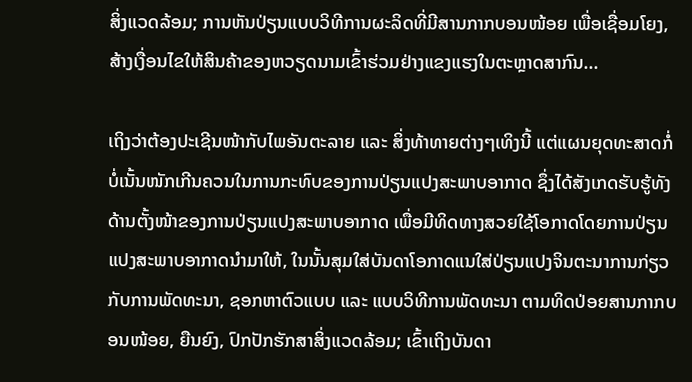ສິ່ງແວດລ້ອມ; ການຫັນປ່ຽນແບບວິທີການຜະລິດທີ່ມີສານກາກບອນໜ້ອຍ ເພື່ອເຊື່ອມໂຍງ, ສ້າງເງື່ອນໄຂໃຫ້ສິນຄ້າຂອງຫວຽດນາມເຂົ້າຮ່ວມຢ່າງແຂງແຮງໃນຕະຫຼາດສາກົນ...

ເຖິງວ່າຕ້ອງປະເຊີນໜ້າກັບໄພອັນຕະລາຍ ແລະ ສິ່ງທ້າທາຍຕ່າງໆເທິງນີ້ ແຕ່ແຜນຍຸດທະສາດກໍ່ບໍ່ເນັ້ນໜັກເກີນຄວນໃນການກະທົບຂອງການປ່ຽນແປງສະພາບອາກາດ ຊຶ່ງໄດ້ສັງເກດຮັບຮູ້ທັງດ້ານຕັ້ງໜ້າຂອງການປ່ຽນແປງສະພາບອາກາດ ເພື່ອມີທິດທາງສວຍໃຊ້ໂອກາດໂດຍການປ່ຽນແປງສະພາບອາກາດນຳມາໃຫ້, ໃນນັ້ນສຸມໃສ່ບັນດາໂອກາດແນໃສ່ປ່ຽນແປງຈິນຕະນາການກ່ຽວກັບການພັດທະນາ, ຊອກຫາຕົວແບບ ແລະ ແບບວິທີການພັດທະນາ ຕາມທິດປ່ອຍສານກາກບອນໜ້ອຍ, ຍືນຍົງ, ປົກປັກຮັກສາສິ່ງແວດລ້ອມ; ເຂົ້າເຖິງບັນດາ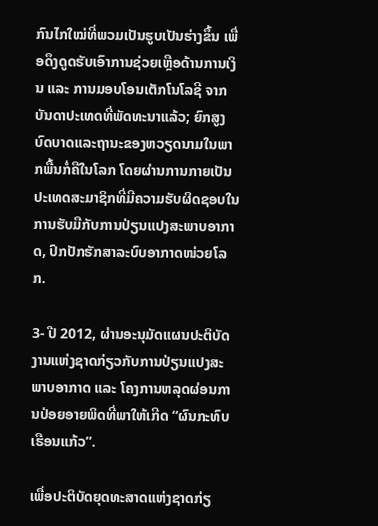ກົນໄກໃໝ່ທີ່ພວມເປັນຮູບເປັນຮ່າງຂຶ້ນ ເພື່ອດຶງດູດຮັບເອົາການຊ່ວຍເຫຼືອດ້ານການເງິນ ແລະ ການມອບໂອນເຕັກໂນໂລຊີ ຈາກບັນດາປະເທດທີ່ພັດທະນາແລ້ວ; ຍົກສູງບົດບາດແລະຖານະຂອງຫວຽດນາມໃນພາກພື້ນກໍ່ຄືໃນໂລກ ໂດຍຜ່ານການກາຍເປັນປະເທດສະມາຊິກທີ່ມີຄວາມຮັບຜິດຊອບໃນການຮັບມືກັບການປ່ຽນແປງສະພາບອາກາດ, ປົກປັກຮັກສາລະບົບອາກາດໜ່ວຍໂລກ.

3- ປີ 2012, ຜ່ານອະນຸມັດແຜນປະຕິບັດງານແຫ່ງຊາດກ່ຽວກັບການປ່ຽນແປງສະພາບອາກາດ ແລະ ໂຄງການຫລຸດຜ່ອນການປ່ອຍອາຍພິດທີ່ພາໃຫ້ເກີດ “ຜົນກະທົບເຮືອນແກ້ວ”.

ເພື່ອປະຕິບັດຍຸດທະສາດແຫ່ງຊາດກ່ຽ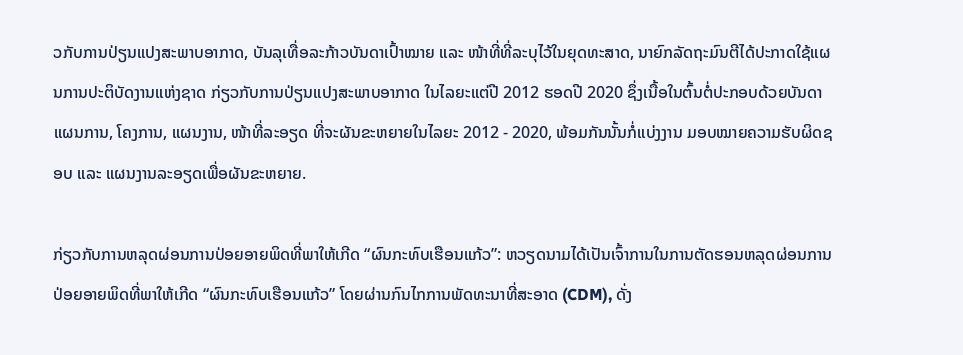ວກັບການປ່ຽນແປງສະພາບອາກາດ, ບັນລຸເທື່ອລະກ້າວບັນດາເປົ້າໝາຍ ແລະ ໜ້າທີ່ທີ່ລະບຸໄວ້ໃນຍຸດທະສາດ, ນາຍົກລັດຖະມົນຕີໄດ້ປະກາດໃຊ້ແຜນການປະຕິບັດງານແຫ່ງຊາດ ກ່ຽວກັບການປ່ຽນແປງສະພາບອາກາດ ໃນໄລຍະແຕ່ປີ 2012 ຮອດປີ 2020 ຊຶ່ງເນື້ອໃນຕົ້ນຕໍ່ປະກອບດ້ວຍບັນດາແຜນການ, ໂຄງການ, ແຜນງານ, ໜ້າທີ່ລະອຽດ ທີ່ຈະຜັນຂະຫຍາຍໃນໄລຍະ 2012 - 2020, ພ້ອມກັນນັ້ນກໍ່ແບ່ງງານ ມອບໝາຍຄວາມຮັບຜິດຊອບ ແລະ ແຜນງານລະອຽດເພື່ອຜັນຂະຫຍາຍ.

ກ່ຽວກັບການຫລຸດຜ່ອນການປ່ອຍອາຍພິດທີ່ພາໃຫ້ເກີດ “ຜົນກະທົບເຮືອນແກ້ວ”: ຫວຽດນາມໄດ້ເປັນເຈົ້າການໃນການຕັດຮອນຫລຸດຜ່ອນການປ່ອຍອາຍພິດທີ່ພາໃຫ້ເກີດ “ຜົນກະທົບເຮືອນແກ້ວ” ໂດຍຜ່ານກົນໄກການພັດທະນາທີ່ສະອາດ (CDM), ດັ່ງ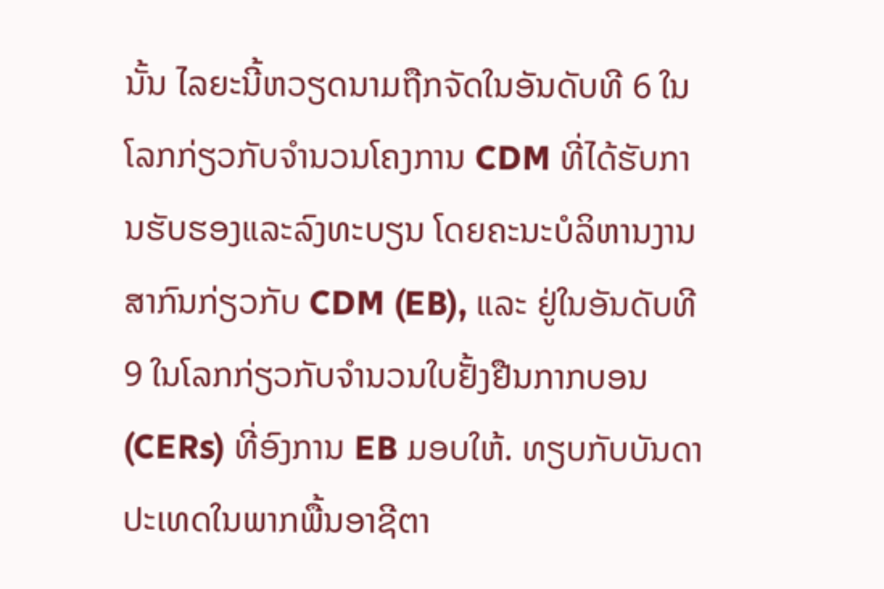ນັ້ນ ໄລຍະນີ້ຫວຽດນາມຖືກຈັດໃນອັນດັບທີ 6 ໃນໂລກກ່ຽວກັບຈຳນວນໂຄງການ CDM ທີ່ໄດ້ຮັບການຮັບຮອງແລະລົງທະບຽນ ໂດຍຄະນະບໍລິຫານງານສາກົນກ່ຽວກັບ CDM (EB), ແລະ ຢູ່ໃນອັນດັບທີ 9 ໃນໂລກກ່ຽວກັບຈຳນວນໃບຢັ້ງຢືນກາກບອນ (CERs) ທີ່ອົງການ EB ມອບໃຫ້. ທຽບກັບບັນດາປະເທດໃນພາກພື້ນອາຊີຕາ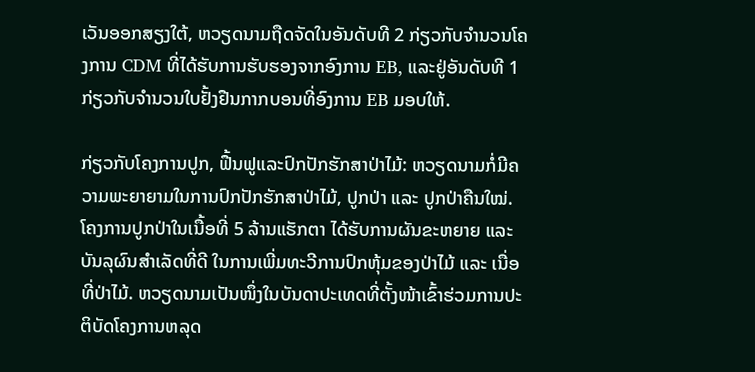ເວັນອອກສຽງໃຕ້, ຫວຽດນາມຖືດຈັດໃນອັນດັບທີ 2 ກ່ຽວກັບຈຳນວນໂຄງການ CDM ທີ່ໄດ້ຮັບການຮັບຮອງຈາກອົງການ EB, ແລະຢູ່ອັນດັບທີ 1 ກ່ຽວກັບຈຳນວນໃບຢັ້ງຢືນກາກບອນທີ່ອົງການ EB ມອບໃຫ້.

ກ່ຽວກັບໂຄງການປູກ, ຟື້ນຟູແລະປົກປັກຮັກສາປ່າໄມ້: ຫວຽດນາມກໍ່ມີຄວາມພະຍາຍາມໃນການປົກປັກຮັກສາປ່າໄມ້, ປູກປ່າ ແລະ ປູກປ່າຄືນໃໝ່. ໂຄງການປູກປ່າໃນເນື້ອທີ່ 5 ລ້ານແຮັກຕາ ໄດ້ຮັບການຜັນຂະຫຍາຍ ແລະ ບັນລຸຜົນສຳເລັດທີ່ດີ ໃນການເພີ່ມທະວີການປົກຫຸ້ມຂອງປ່າໄມ້ ແລະ ເນື່ອທີ່ປ່າໄມ້. ຫວຽດນາມເປັນໜຶ່ງໃນບັນດາປະເທດທີ່ຕັ້ງໜ້າເຂົ້າຮ່ວມການປະຕິບັດໂຄງການຫລຸດ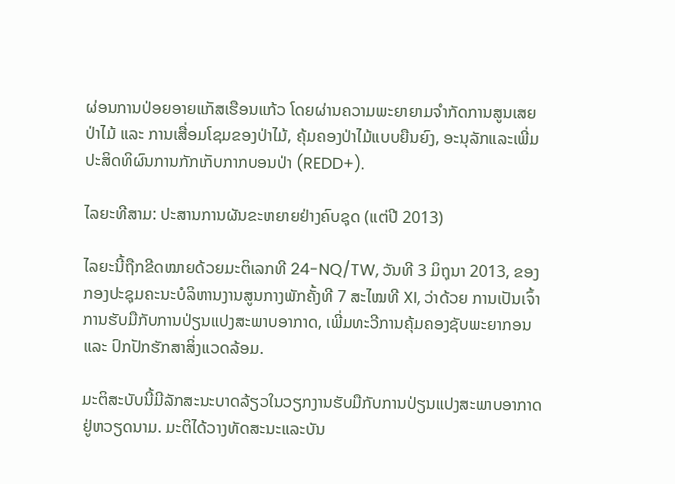ຜ່ອນການປ່ອຍອາຍແກັສເຮືອນແກ້ວ ໂດຍຜ່ານຄວາມພະຍາຍາມຈຳກັດການສູນເສຍປ່າໄມ້ ແລະ ການເສື່ອມໂຊມຂອງປ່າໄມ້, ຄຸ້ມຄອງປ່າໄມ້ແບບຍືນຍົງ, ອະນຸລັກແລະເພີ່ມປະສິດທິຜົນການກັກເກັບກາກບອນປ່າ (REDD+).

ໄລຍະທີສາມ: ປະສານການຜັນຂະຫຍາຍຢ່າງຄົບຊຸດ (ແຕ່ປີ 2013)

ໄລຍະນີ້ຖືກຂີດໝາຍດ້ວຍມະຕິເລກທີ 24-NQ/TW, ວັນທີ 3 ມິຖຸນາ 2013, ຂອງກອງປະຊຸມຄະນະບໍລິຫານງານສູນກາງພັກຄັ້ງທີ 7 ສະໄໝທີ XI, ວ່າດ້ວຍ ການເປັນເຈົ້າການຮັບມືກັບການປ່ຽນແປງສະພາບອາກາດ, ເພີ່ມທະວີການຄຸ້ມຄອງຊັບພະຍາກອນ ແລະ ປົກປັກຮັກສາສິ່ງແວດລ້ອມ.

ມະຕິສະບັບນີ້ມີລັກສະນະບາດລ້ຽວໃນວຽກງານຮັບມືກັບການປ່ຽນແປງສະພາບອາກາດຢູ່ຫວຽດນາມ. ມະຕິໄດ້ວາງທັດສະນະແລະບັນ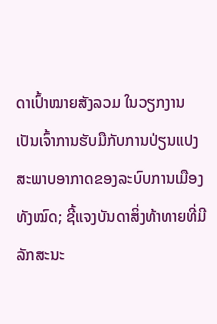ດາເປົ້າໝາຍສັງລວມ ໃນວຽກງານເປັນເຈົ້າການຮັບມືກັບການປ່ຽນແປງສະພາບອາກາດຂອງລະບົບການເມືອງທັງໝົດ; ຊີ້ແຈງບັນດາສິ່ງທ້າທາຍທີ່ມີລັກສະນະ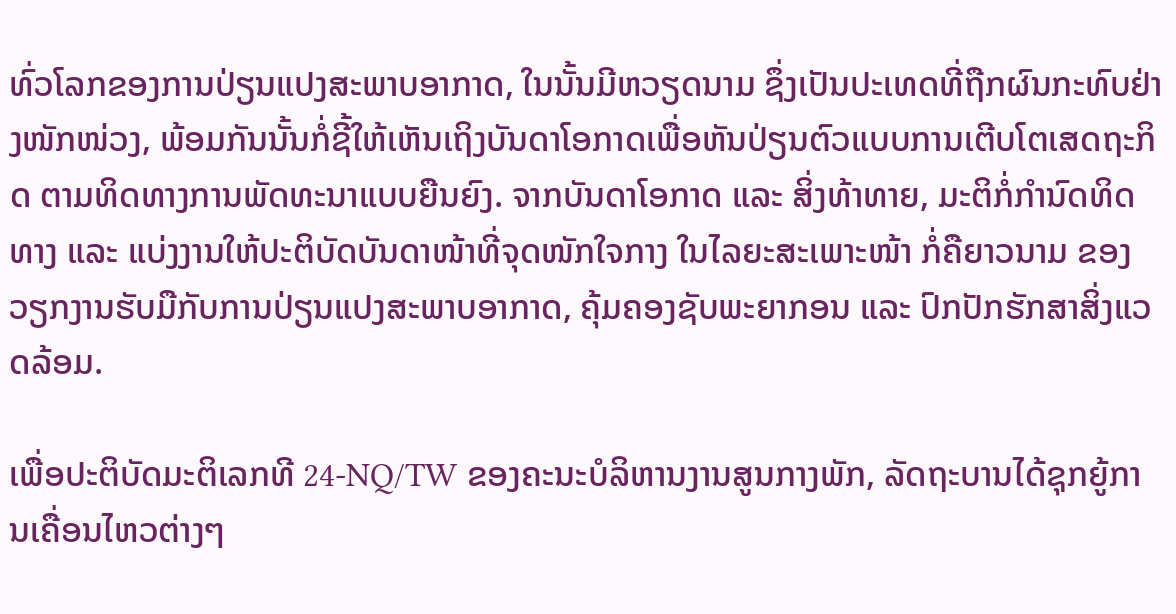ທົ່ວໂລກຂອງການປ່ຽນແປງສະພາບອາກາດ, ໃນນັ້ນມີຫວຽດນາມ ຊຶ່ງເປັນປະເທດທີ່ຖືກຜົນກະທົບຢ່າງໜັກໜ່ວງ, ພ້ອມກັນນັ້ນກໍ່ຊີ້ໃຫ້ເຫັນເຖິງບັນດາໂອກາດເພື່ອຫັນປ່ຽນຕົວແບບການເຕີບໂຕເສດຖະກິດ ຕາມທິດທາງການພັດທະນາແບບຍືນຍົງ. ຈາກບັນດາໂອກາດ ແລະ ສິ່ງທ້າທາຍ, ມະຕິກໍ່ກຳນົດທິດທາງ ແລະ ແບ່ງງານໃຫ້ປະຕິບັດບັນດາໜ້າທີ່ຈຸດໜັກໃຈກາງ ໃນໄລຍະສະເພາະໜ້າ ກໍ່ຄືຍາວນາມ ຂອງວຽກງານຮັບມືກັບການປ່ຽນແປງສະພາບອາກາດ, ຄຸ້ມຄອງຊັບພະຍາກອນ ແລະ ປົກປັກຮັກສາສິ່ງແວດລ້ອມ.

ເພື່ອປະຕິບັດມະຕິເລກທີ 24-NQ/TW ຂອງຄະນະບໍລິຫານງານສູນກາງພັກ, ລັດຖະບານໄດ້ຊຸກຍູ້ການເຄື່ອນໄຫວຕ່າງໆ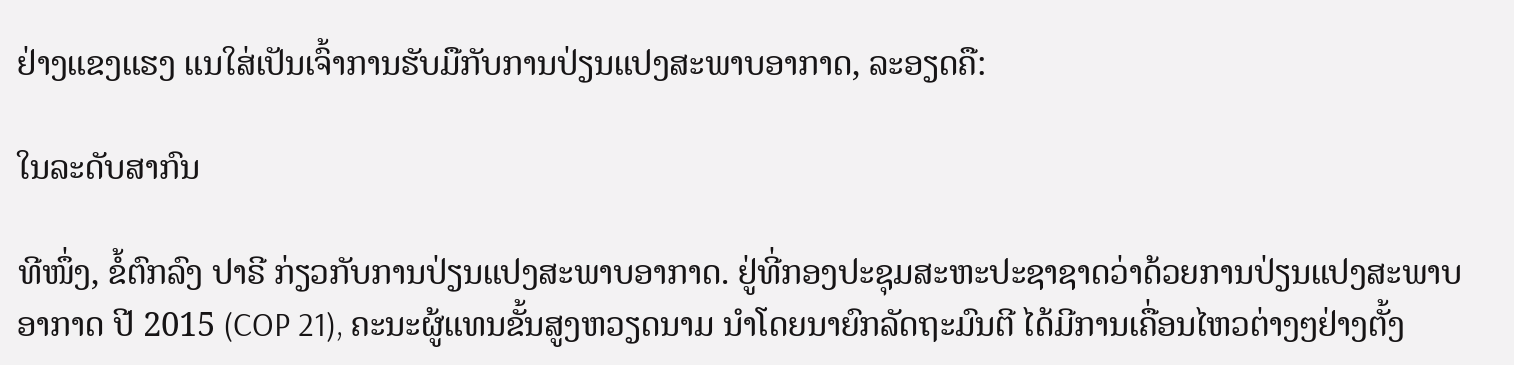ຢ່າງແຂງແຮງ ແນໃສ່ເປັນເຈົ້າການຮັບມືກັບການປ່ຽນແປງສະພາບອາກາດ, ລະອຽດຄື:

ໃນລະດັບສາກົນ

ທີໜຶ່ງ, ຂໍ້ຕົກລົງ ປາຣີ ກ່ຽວກັບການປ່ຽນແປງສະພາບອາກາດ. ຢູ່ທີ່ກອງປະຊຸມສະຫະປະຊາຊາດວ່າດ້ວຍການປ່ຽນແປງສະພາບອາກາດ ປີ 2015 (COP 21), ຄະນະຜູ້ແທນຂັ້ນສູງຫວຽດນາມ ນຳໂດຍນາຍົກລັດຖະມົນຕີ ໄດ້ມີການເຄື່ອນໄຫວຕ່າງໆຢ່າງຕັ້ງ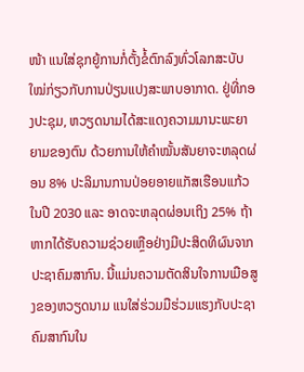ໜ້າ ແນໃສ່ຊຸກຍູ້ການກໍ່ຕັ້ງຂໍ້ຕົກລົງທົ່ວໂລກສະບັບໃໝ່ກ່ຽວກັບການປ່ຽນແປງສະພາບອາກາດ. ຢູ່ທີ່ກອງປະຊຸມ, ຫວຽດນາມໄດ້ສະແດງຄວາມມານະພະຍາຍາມຂອງຕົນ ດ້ວຍການໃຫ້ຄຳໝັ້ນສັນຍາຈະຫລຸດຜ່ອນ 8% ປະລິມານການປ່ອຍອາຍແກັສເຮືອນແກ້ວ ໃນປີ 2030 ແລະ ອາດຈະຫລຸດຜ່ອນເຖິງ 25% ຖ້າຫາກໄດ້ຮັບຄວາມຊ່ວຍເຫຼືອຢ່າງມີປະສິດທິຜົນຈາກປະຊາຄົມສາກົນ. ນີ້ແມ່ນຄວາມຕັດສິນໃຈການເມືອສູງຂອງຫວຽດນາມ ແນໃສ່ຮ່ວມມືຮ່ວມແຮງກັບປະຊາຄົມສາກົນໃນ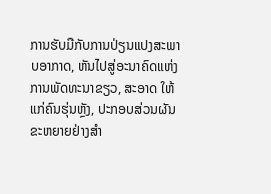ການຮັບມືກັບການປ່ຽນແປງສະພາບອາກາດ, ຫັນໄປສູ່ອະນາຄົດແຫ່ງການພັດທະນາຂຽວ, ສະອາດ ໃຫ້ແກ່ຄົນຮຸ່ນຫຼັງ, ປະກອບສ່ວນຜັນຂະຫຍາຍຢ່າງສຳ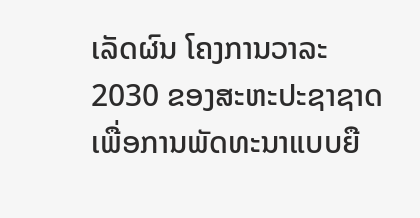ເລັດຜົນ ໂຄງການວາລະ 2030 ຂອງສະຫະປະຊາຊາດເພື່ອການພັດທະນາແບບຍື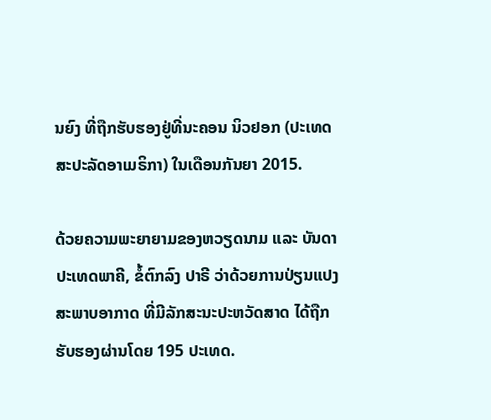ນຍົງ ທີ່ຖືກຮັບຮອງຢູ່ທີ່ນະຄອນ ນິວຢອກ (ປະເທດສະປະລັດອາເມຣິກາ) ໃນເດືອນກັນຍາ 2015.

ດ້ວຍຄວາມພະຍາຍາມຂອງຫວຽດນາມ ແລະ ບັນດາປະເທດພາຄີ, ຂໍ້ຕົກລົງ ປາຣີ ວ່າດ້ວຍການປ່ຽນແປງສະພາບອາກາດ ທີ່ມີລັກສະນະປະຫວັດສາດ ໄດ້ຖືກຮັບຮອງຜ່ານໂດຍ 195 ປະເທດ.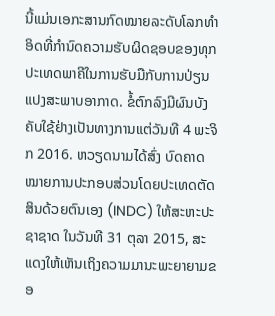ນີ້ແມ່ນເອກະສານກົດໝາຍລະດັບໂລກທຳອິດທີ່ກຳນົດຄວາມຮັບຜິດຊອບຂອງທຸກປະເທດພາຄີໃນການຮັບມືກັບການປ່ຽນແປງສະພາບອາກາດ. ຂໍ້ຕົກລົງມີຜົນບັງຄັບໃຊ້ຢ່າງເປັນທາງການແຕ່ວັນທີ 4 ພະຈິກ 2016. ຫວຽດນາມໄດ້ສົ່ງ ບົດຄາດໝາຍການປະກອບສ່ວນໂດຍປະເທດຕັດສິນດ້ວຍຕົນເອງ (INDC) ໃຫ້ສະຫະປະຊາຊາດ ໃນວັນທີ 31 ຕຸລາ 2015, ສະແດງໃຫ້ເຫັນເຖິງຄວາມມານະພະຍາຍາມຂອ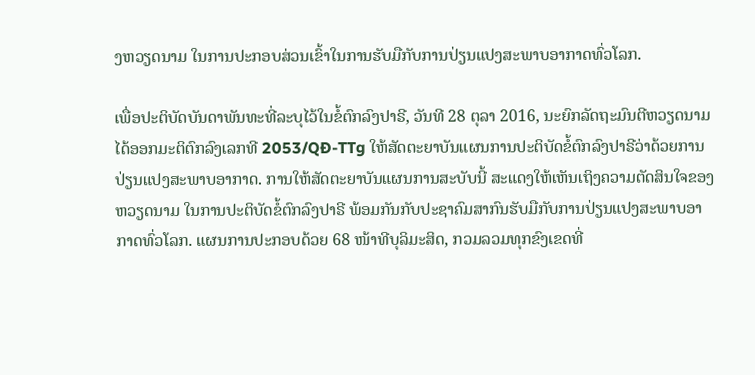ງຫວຽດນາມ ໃນການປະກອບສ່ວນເຂົ້າໃນການຮັບມືກັບການປ່ຽນແປງສະພາບອາກາດທົ່ວໂລກ.

ເພື່ອປະຕິບັດບັນດາພັນທະທີ່ລະບຸໄວ້ໃນຂໍ້ຕົກລົງປາຣີ, ວັນທີ 28 ຕຸລາ 2016, ນະຍົກລັດຖະມົນຕີຫວຽດນາມ ໄດ້ອອກມະຕິຕົກລົງເລກທີ 2053/QĐ-TTg ໃຫ້ສັດຕະຍາບັນແຜນການປະຕິບັດຂໍ້ຕົກລົງປາຣີວ່າດ້ວຍການປ່ຽນແປງສະພາບອາກາດ. ການໃຫ້ສັດຕະຍາບັນແຜນການສະບັບນີ້ ສະແດງໃຫ້ເຫັນເຖິງຄວາມຕັດສິນໃຈຂອງຫວຽດນາມ ໃນການປະຕິບັດຂໍ້ຕົກລົງປາຣີ ພ້ອມກັນກັບປະຊາຄົມສາກົນຮັບມືກັບການປ່ຽນແປງສະພາບອາກາດທົ່ວໂລກ. ແຜນການປະກອບດ້ວຍ 68 ໜ້າທີບຸລິມະສິດ, ກວມລວມທຸກຂົງເຂດທີ່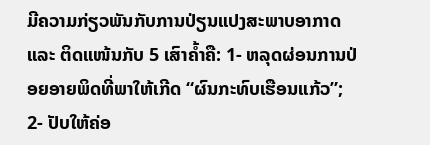ມີຄວາມກ່ຽວພັນກັບການປ່ຽນແປງສະພາບອາກາດ ແລະ ຕິດແໜ້ນກັບ 5 ເສົາຄ້ຳຄື: 1- ຫລຸດຜ່ອນການປ່ອຍອາຍພິດທີ່ພາໃຫ້ເກີດ “ຜົນກະທົບເຮືອນແກ້ວ”; 2- ປັບໃຫ້ຄ່ອ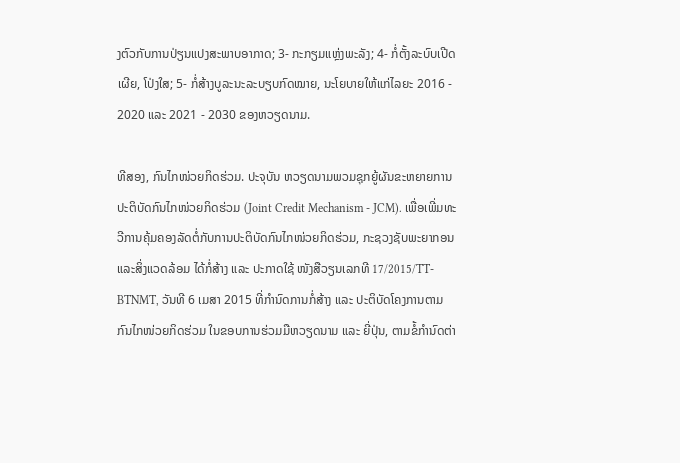ງຕົວກັບການປ່ຽນແປງສະພາບອາກາດ; 3- ກະກຽມແຫຼ່ງພະລັງ; 4- ກໍ່ຕັ້ງລະບົບເປີດເຜີຍ, ໂປ່ງໃສ; 5- ກໍ່ສ້າງບູລະນະລະບຽບກົດໝາຍ, ນະໂຍບາຍໃຫ້ແກ່ໄລຍະ 2016 - 2020 ແລະ 2021 - 2030 ຂອງຫວຽດນາມ.

ທີສອງ, ກົນໄກໜ່ວຍກິດຮ່ວມ. ປະຈຸບັນ ຫວຽດນາມພວມຊຸກຍູ້ຜັນຂະຫຍາຍການປະຕິບັດກົນໄກໜ່ວຍກິດຮ່ວມ (Joint Credit Mechanism - JCM). ເພື່ອເພີ່ມທະວີການຄຸ້ມຄອງລັດຕໍ່ກັບການປະຕິບັດກົນໄກໜ່ວຍກິດຮ່ວມ, ກະຊວງຊັບພະຍາກອນແລະສິ່ງແວດລ້ອມ ໄດ້ກໍ່ສ້າງ ແລະ ປະກາດໃຊ້ ໜັງສືວຽນເລກທີ 17/2015/TT-BTNMT, ວັນທີ 6 ເມສາ 2015 ທີ່ກຳນົດການກໍ່ສ້າງ ແລະ ປະຕິບັດໂຄງການຕາມກົນໄກໜ່ວຍກິດຮ່ວມ ໃນຂອບການຮ່ວມມືຫວຽດນາມ ແລະ ຍີ່ປຸ່ນ, ຕາມຂໍ້ກຳນົດຕ່າ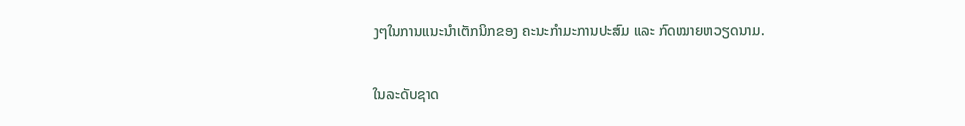ງໆໃນການແນະນຳເຕັກນິກຂອງ ຄະນະກຳມະການປະສົມ ແລະ ກົດໝາຍຫວຽດນາມ.

ໃນລະດັບຊາດ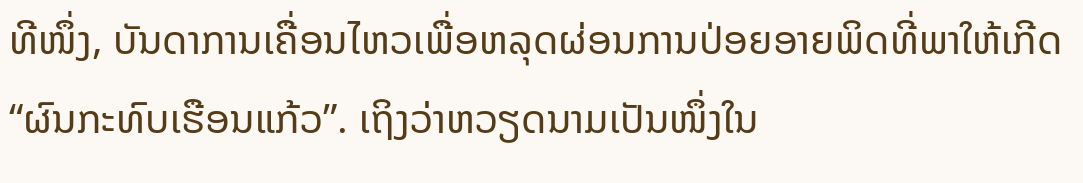ທີໜຶ່ງ, ບັນດາການເຄື່ອນໄຫວເພື່ອຫລຸດຜ່ອນການປ່ອຍອາຍພິດທີ່ພາໃຫ້ເກີດ “ຜົນກະທົບເຮືອນແກ້ວ”. ເຖິງວ່າຫວຽດນາມເປັນໜຶ່ງໃນ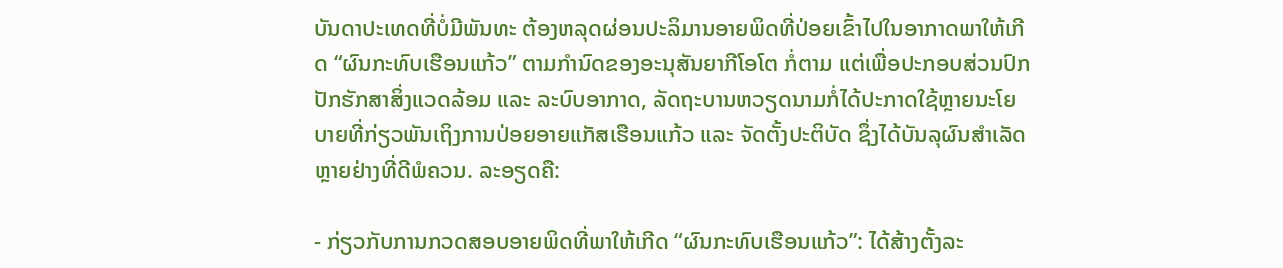ບັນດາປະເທດທີ່ບໍ່ມີພັນທະ ຕ້ອງຫລຸດຜ່ອນປະລິມານອາຍພິດທີ່ປ່ອຍເຂົ້າໄປໃນອາກາດພາໃຫ້ເກີດ “ຜົນກະທົບເຮືອນແກ້ວ” ຕາມກຳນົດຂອງອະນຸສັນຍາກີໂອໂຕ ກໍ່ຕາມ ແຕ່ເພື່ອປະກອບສ່ວນປົກປັກຮັກສາສິ່ງແວດລ້ອມ ແລະ ລະບົບອາກາດ, ລັດຖະບານຫວຽດນາມກໍ່ໄດ້ປະກາດໃຊ້ຫຼາຍນະໂຍບາຍທີ່ກ່ຽວພັນເຖິງການປ່ອຍອາຍແກັສເຮືອນແກ້ວ ແລະ ຈັດຕັ້ງປະຕິບັດ ຊຶ່ງໄດ້ບັນລຸຜົນສຳເລັດຫຼາຍຢ່າງທີ່ດີພໍຄວນ. ລະອຽດຄື:

- ກ່ຽວກັບການກວດສອບອາຍພິດທີ່ພາໃຫ້ເກີດ “ຜົນກະທົບເຮືອນແກ້ວ”: ໄດ້ສ້າງຕັ້ງລະ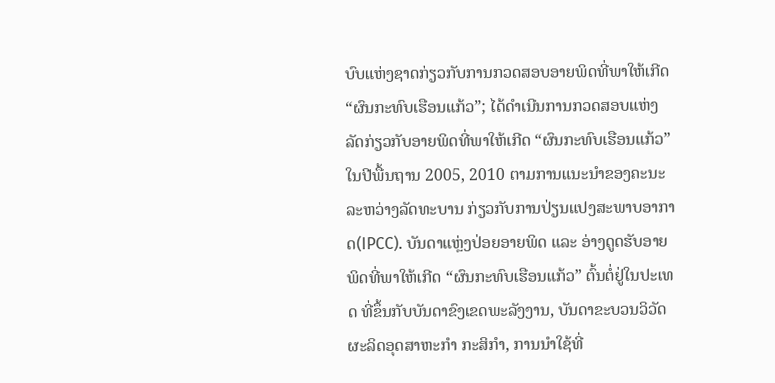ບົບແຫ່ງຊາດກ່ຽວກັບການກວດສອບອາຍພິດທີ່ພາໃຫ້ເກີດ “ຜົນກະທົບເຮືອນແກ້ວ”; ໄດ້ດຳເນີນການກວດສອບແຫ່ງລັດກ່ຽວກັບອາຍພິດທີ່ພາໃຫ້ເກີດ “ຜົນກະທົບເຮືອນແກ້ວ” ໃນປີພື້ນຖານ 2005, 2010 ຕາມການແນະນຳຂອງຄະນະລະຫວ່າງລັດທະບານ ກ່ຽວກັບການປ່ຽນແປງສະພາບອາກາດ(IPCC). ບັນດາແຫຼ່ງປ່ອຍອາຍພິດ ແລະ ອ່າງດູດຮັບອາຍພິດທີ່ພາໃຫ້ເກີດ “ຜົນກະທົບເຮືອນແກ້ວ” ຕົ້ນຕໍ່ຢູ່ໃນປະເທດ ທີ່ຂຶ້ນກັບບັນດາຂົງເຂດພະລັງງານ, ບັນດາຂະບວນວິວັດຜະລິດອຸດສາຫະກຳ ກະສິກຳ, ການນຳໃຊ້ທີ່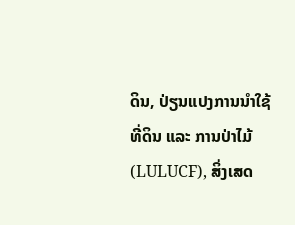ດິນ, ປ່ຽນແປງການນຳໃຊ້ທີ່ດິນ ແລະ ການປ່າໄມ້ (LULUCF), ສິ່ງເສດ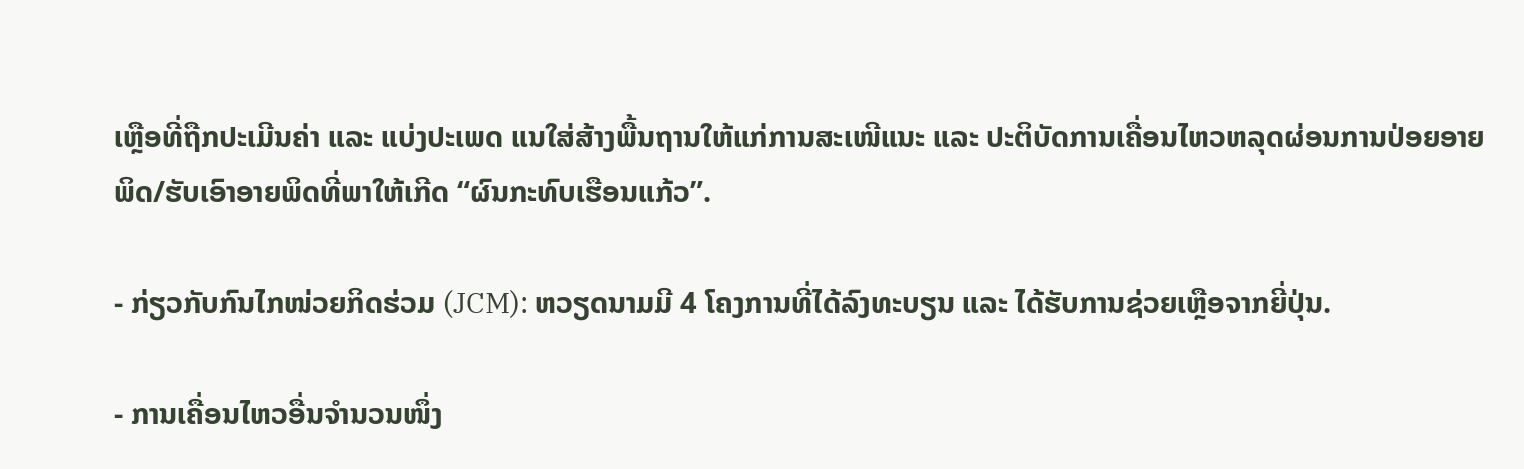ເຫຼືອທີ່ຖືກປະເມີນຄ່າ ແລະ ແບ່ງປະເພດ ແນໃສ່ສ້າງພື້ນຖານໃຫ້ແກ່ການສະເໜີແນະ ແລະ ປະຕິບັດການເຄື່ອນໄຫວຫລຸດຜ່ອນການປ່ອຍອາຍພິດ/ຮັບເອົາອາຍພິດທີ່ພາໃຫ້ເກີດ “ຜົນກະທົບເຮືອນແກ້ວ”.

- ກ່ຽວກັບກົນໄກໜ່ວຍກິດຮ່ວມ (JCM): ຫວຽດນາມມີ 4 ໂຄງການທີ່ໄດ້ລົງທະບຽນ ແລະ ໄດ້ຮັບການຊ່ວຍເຫຼືອຈາກຍີ່ປຸ່ນ.

- ການເຄື່ອນໄຫວອື່ນຈຳນວນໜຶ່ງ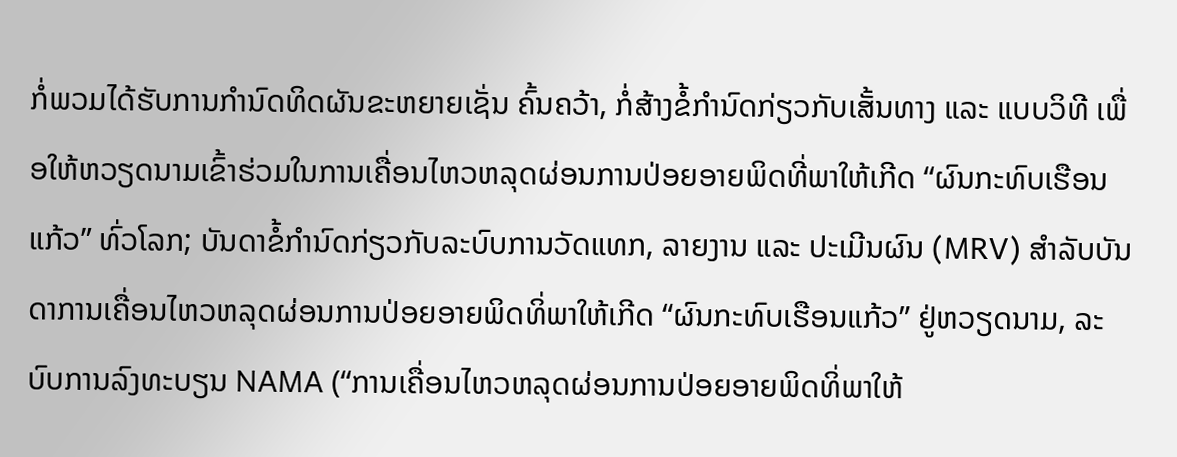ກໍ່ພວມໄດ້ຮັບການກຳນົດທິດຜັນຂະຫຍາຍເຊັ່ນ ຄົ້ນຄວ້າ, ກໍ່ສ້າງຂໍ້ກຳນົດກ່ຽວກັບເສັ້ນທາງ ແລະ ແບບວິທີ ເພື່ອໃຫ້ຫວຽດນາມເຂົ້າຮ່ວມໃນການເຄື່ອນໄຫວຫລຸດຜ່ອນການປ່ອຍອາຍພິດທີ່ພາໃຫ້ເກີດ “ຜົນກະທົບເຮືອນແກ້ວ” ທົ່ວໂລກ; ບັນດາຂໍ້ກຳນົດກ່ຽວກັບລະບົບການວັດແທກ, ລາຍງານ ແລະ ປະເມີນຜົນ (MRV) ສຳລັບບັນດາການເຄື່ອນໄຫວຫລຸດຜ່ອນການປ່ອຍອາຍພິດທິ່ພາໃຫ້ເກີດ “ຜົນກະທົບເຮືອນແກ້ວ” ຢູ່ຫວຽດນາມ, ລະບົບການລົງທະບຽນ NAMA (“ການເຄື່ອນໄຫວຫລຸດຜ່ອນການປ່ອຍອາຍພິດທິ່ພາໃຫ້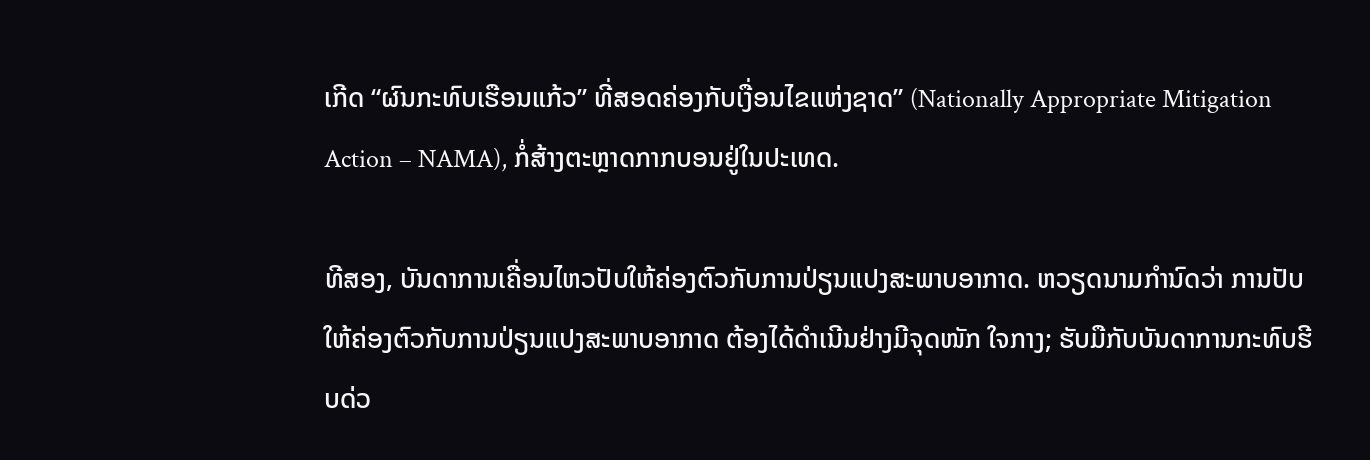ເກີດ “ຜົນກະທົບເຮືອນແກ້ວ” ທີ່ສອດຄ່ອງກັບເງື່ອນໄຂແຫ່ງຊາດ” (Nationally Appropriate Mitigation Action – NAMA), ກໍ່ສ້າງຕະຫຼາດກາກບອນຢູ່ໃນປະເທດ.

ທີສອງ, ບັນດາການເຄື່ອນໄຫວປັບໃຫ້ຄ່ອງຕົວກັບການປ່ຽນແປງສະພາບອາກາດ. ຫວຽດນາມກຳນົດວ່າ ການປັບໃຫ້ຄ່ອງຕົວກັບການປ່ຽນແປງສະພາບອາກາດ ຕ້ອງໄດ້ດຳເນີນຢ່າງມີຈຸດໜັກ ໃຈກາງ; ຮັບມືກັບບັນດາການກະທົບຮີບດ່ວ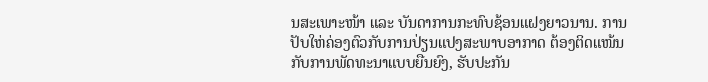ນສະເພາະໜ້າ ແລະ ບັນດາການກະທົບຊ້ອນແຝງຍາວນານ. ການປັບໃຫ່ຄ່ອງຕົວກັບການປ່ຽນແປງສະພາບອາກາດ ຕ້ອງຕິດແໜ້ນກັບການພັດທະນາແບບຍືນຍົງ, ຮັບປະກັນ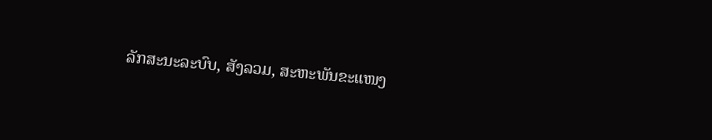ລັກສະນະລະບົບ, ສັງລວມ, ສະຫະພັນຂະແໜງ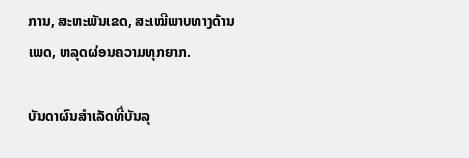ການ, ສະຫະພັນເຂດ, ສະເໝີພາບທາງດ້ານເພດ, ຫລຸດຜ່ອນຄວາມທຸກຍາກ.

ບັນດາຜົນສຳເລັດທີ່ບັນລຸ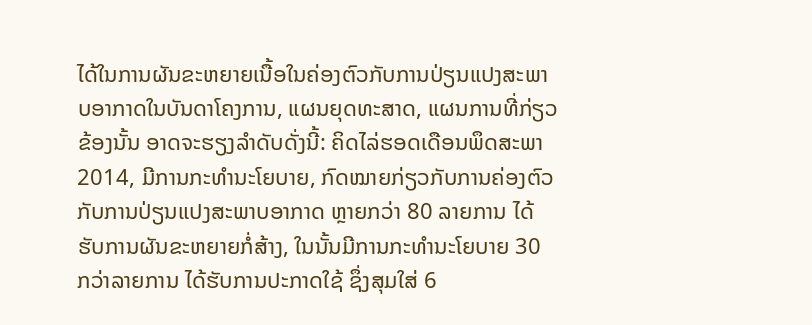ໄດ້ໃນການຜັນຂະຫຍາຍເນື້ອໃນຄ່ອງຕົວກັບການປ່ຽນແປງສະພາບອາກາດໃນບັນດາໂຄງການ, ແຜນຍຸດທະສາດ, ແຜນການທີ່ກ່ຽວຂ້ອງນັ້ນ ອາດຈະຮຽງລຳດັບດັ່ງນີ້: ຄິດໄລ່ຮອດເດືອນພຶດສະພາ 2014, ມີການກະທຳນະໂຍບາຍ, ກົດໝາຍກ່ຽວກັບການຄ່ອງຕົວກັບການປ່ຽນແປງສະພາບອາກາດ ຫຼາຍກວ່າ 80 ລາຍການ ໄດ້ຮັບການຜັນຂະຫຍາຍກໍ່ສ້າງ, ໃນນັ້ນມີການກະທຳນະໂຍບາຍ 30 ກວ່າລາຍການ ໄດ້ຮັບການປະກາດໃຊ້ ຊຶ່ງສຸມໃສ່ 6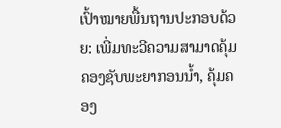ເປົ້າໝາຍພື້ນຖານປະກອບດ້ວຍ: ເພີ່ມທະວີຄວາມສາມາດຄຸ້ມຄອງຊັບພະຍາກອນນ້ຳ, ຄຸ້ມຄອງ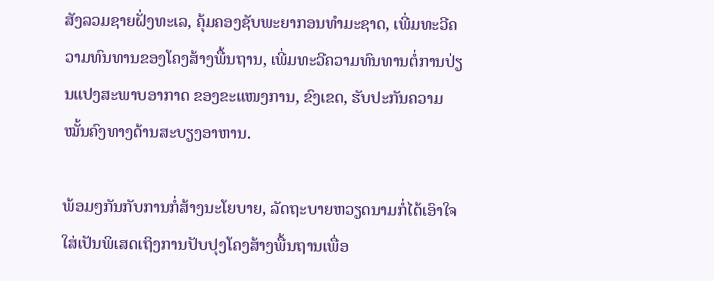ສັງລວມຊາຍຝັ່ງທະເລ, ຄຸ້ມຄອງຊັບພະຍາກອນທຳມະຊາດ, ເພີ່ມທະວີຄວາມທົນທານຂອງໂຄງສ້າງພື້ນຖານ, ເພີ່ມທະວີຄວາມທົນທານຕໍ່ການປ່ຽນແປງສະພາບອາກາດ ຂອງຂະແໜງການ, ຂົງເຂດ, ຮັບປະກັນຄວາມໝັ້ນຄົງທາງດ້ານສະບຽງອາຫານ.

ພ້ອມໆກັນກັບການກໍ່ສ້າງນະໂຍບາຍ, ລັດຖະບາຍຫວຽດນາມກໍ່ໄດ້ເອົາໃຈໃສ່ເປັນພິເສດເຖິງການປັບປຸງໂຄງສ້າງພື້ນຖານເພື່ອ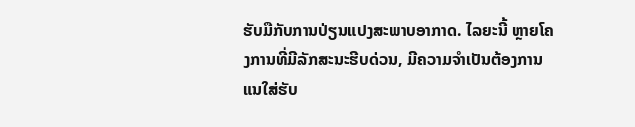ຮັບມືກັບການປ່ຽນແປງສະພາບອາກາດ. ໄລຍະນີ້ ຫຼາຍໂຄງການທີ່ມີລັກສະນະຮີບດ່ວນ, ມີຄວາມຈຳເປັນຕ້ອງການ ແນໃສ່ຮັບ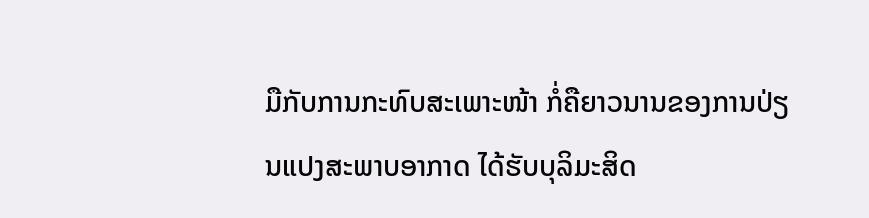ມືກັບການກະທົບສະເພາະໜ້າ ກໍ່ຄືຍາວນານຂອງການປ່ຽນແປງສະພາບອາກາດ ໄດ້ຮັບບຸລິມະສິດ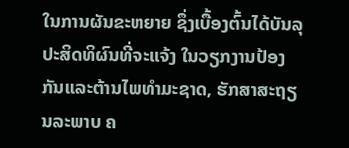ໃນການຜັນຂະຫຍາຍ ຊຶ່ງເບື້ອງຕົ້ນໄດ້ບັນລຸປະສິດທິຜົນທີ່ຈະແຈ້ງ ໃນວຽກງານປ້ອງກັນແລະຕ້ານໄພທຳມະຊາດ, ຮັກສາສະຖຽນລະພາບ ຄ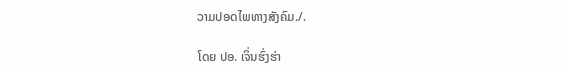ວາມປອດໄພທາງສັງຄົມ./.

ໂດຍ ປອ. ເຈິ່ນຮົ່ງຮ່າ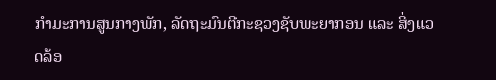ກຳມະການສູນກາງພັກ, ລັດຖະມົນຕີກະຊວງຊັບພະຍາກອນ ແລະ ສິ່ງແວດລ້ອ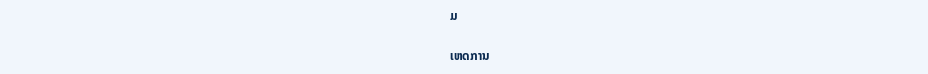ມ

ເຫດການ